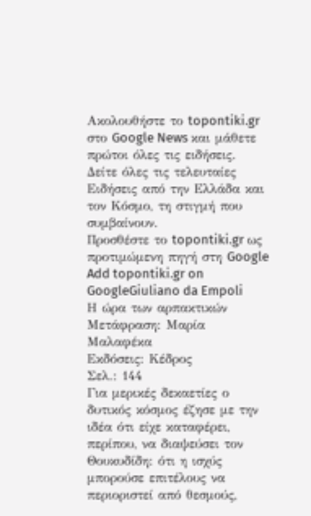Ακολουθήστε το topontiki.gr στο Google News και μάθετε πρώτοι όλες τις ειδήσεις.
Δείτε όλες τις τελευταίες Ειδήσεις από την Ελλάδα και τον Κόσμο, τη στιγμή που συμβαίνουν.
Προσθέστε το topontiki.gr ως προτιμώμενη πηγή στη Google
Add topontiki.gr on GoogleGiuliano da Empoli
Η ώρα των αρπακτικών
Μετάφραση: Μαρία Μαλαφέκα
Εκδόσεις: Κέδρος
Σελ.: 144
Για μερικές δεκαετίες ο δυτικός κόσμος έζησε με την ιδέα ότι είχε καταφέρει, περίπου, να διαψεύσει τον Θουκυδίδη: ότι η ισχύς μπορούσε επιτέλους να περιοριστεί από θεσμούς,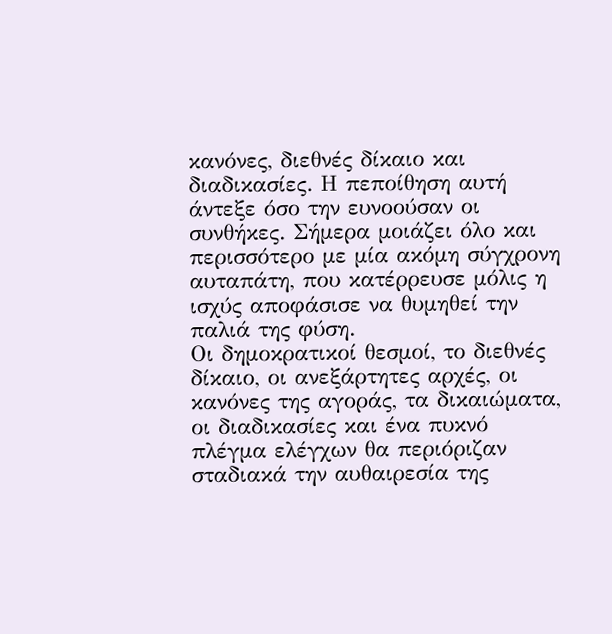κανόνες, διεθνές δίκαιο και διαδικασίες. Η πεποίθηση αυτή άντεξε όσο την ευνοούσαν οι συνθήκες. Σήμερα μοιάζει όλο και περισσότερο με μία ακόμη σύγχρονη αυταπάτη, που κατέρρευσε μόλις η ισχύς αποφάσισε να θυμηθεί την παλιά της φύση.
Οι δημοκρατικοί θεσμοί, το διεθνές δίκαιο, οι ανεξάρτητες αρχές, οι κανόνες της αγοράς, τα δικαιώματα, οι διαδικασίες και ένα πυκνό πλέγμα ελέγχων θα περιόριζαν σταδιακά την αυθαιρεσία της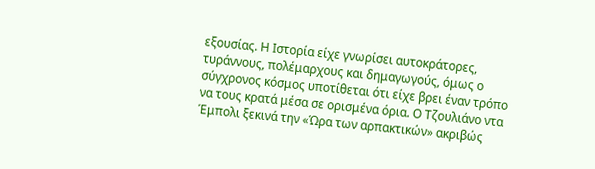εξουσίας. Η Ιστορία είχε γνωρίσει αυτοκράτορες, τυράννους, πολέμαρχους και δημαγωγούς, όμως ο σύγχρονος κόσμος υποτίθεται ότι είχε βρει έναν τρόπο να τους κρατά μέσα σε ορισμένα όρια. Ο Τζουλιάνο ντα Έμπολι ξεκινά την «Ώρα των αρπακτικών» ακριβώς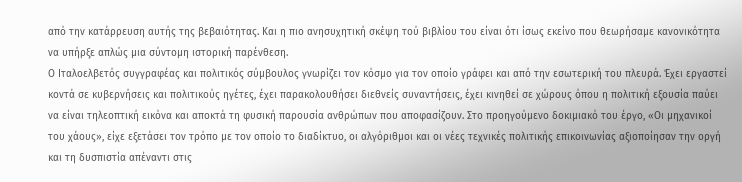από την κατάρρευση αυτής της βεβαιότητας. Και η πιο ανησυχητική σκέψη τού βιβλίου του είναι ότι ίσως εκείνο που θεωρήσαμε κανονικότητα να υπήρξε απλώς μια σύντομη ιστορική παρένθεση.
Ο Ιταλοελβετός συγγραφέας και πολιτικός σύμβουλος γνωρίζει τον κόσμο για τον οποίο γράφει και από την εσωτερική του πλευρά. Έχει εργαστεί κοντά σε κυβερνήσεις και πολιτικούς ηγέτες, έχει παρακολουθήσει διεθνείς συναντήσεις, έχει κινηθεί σε χώρους όπου η πολιτική εξουσία παύει να είναι τηλεοπτική εικόνα και αποκτά τη φυσική παρουσία ανθρώπων που αποφασίζουν. Στο προηγούμενο δοκιμιακό του έργο, «Οι μηχανικοί του χάους», είχε εξετάσει τον τρόπο με τον οποίο το διαδίκτυο, οι αλγόριθμοι και οι νέες τεχνικές πολιτικής επικοινωνίας αξιοποίησαν την οργή και τη δυσπιστία απέναντι στις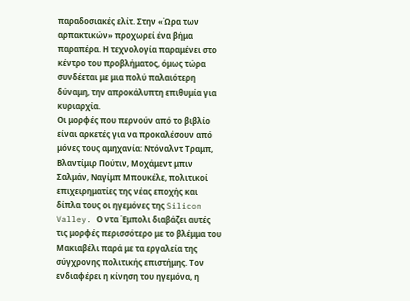παραδοσιακές ελίτ. Στην «Ώρα των αρπακτικών» προχωρεί ένα βήμα παραπέρα. Η τεχνολογία παραμένει στο κέντρο του προβλήματος, όμως τώρα συνδέεται με μια πολύ παλαιότερη δύναμη, την απροκάλυπτη επιθυμία για κυριαρχία.
Οι μορφές που περνούν από το βιβλίο είναι αρκετές για να προκαλέσουν από μόνες τους αμηχανία: Ντόναλντ Τραμπ, Βλαντίμιρ Πούτιν, Μοχάμεντ μπιν Σαλμάν, Ναγίμπ Μπουκέλε, πολιτικοί επιχειρηματίες της νέας εποχής και δίπλα τους οι ηγεμόνες της Silicon Valley. Ο ντα Έμπολι διαβάζει αυτές τις μορφές περισσότερο με το βλέμμα του Μακιαβέλι παρά με τα εργαλεία της σύγχρονης πολιτικής επιστήμης. Τον ενδιαφέρει η κίνηση του ηγεμόνα, η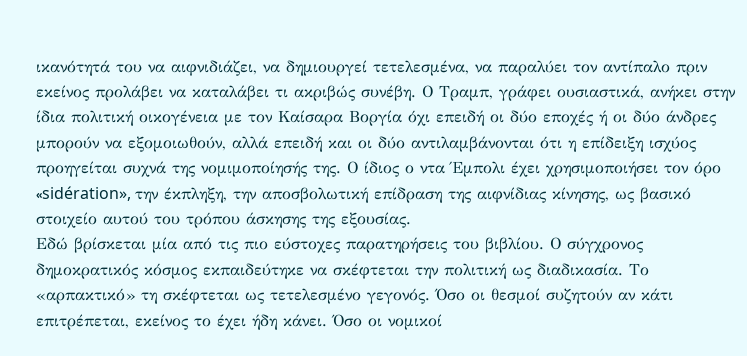ικανότητά του να αιφνιδιάζει, να δημιουργεί τετελεσμένα, να παραλύει τον αντίπαλο πριν εκείνος προλάβει να καταλάβει τι ακριβώς συνέβη. Ο Τραμπ, γράφει ουσιαστικά, ανήκει στην ίδια πολιτική οικογένεια με τον Καίσαρα Βοργία όχι επειδή οι δύο εποχές ή οι δύο άνδρες μπορούν να εξομοιωθούν, αλλά επειδή και οι δύο αντιλαμβάνονται ότι η επίδειξη ισχύος προηγείται συχνά της νομιμοποίησής της. Ο ίδιος ο ντα Έμπολι έχει χρησιμοποιήσει τον όρο «sidération», την έκπληξη, την αποσβολωτική επίδραση της αιφνίδιας κίνησης, ως βασικό στοιχείο αυτού του τρόπου άσκησης της εξουσίας.
Εδώ βρίσκεται μία από τις πιο εύστοχες παρατηρήσεις του βιβλίου. Ο σύγχρονος δημοκρατικός κόσμος εκπαιδεύτηκε να σκέφτεται την πολιτική ως διαδικασία. Το «αρπακτικό» τη σκέφτεται ως τετελεσμένο γεγονός. Όσο οι θεσμοί συζητούν αν κάτι επιτρέπεται, εκείνος το έχει ήδη κάνει. Όσο οι νομικοί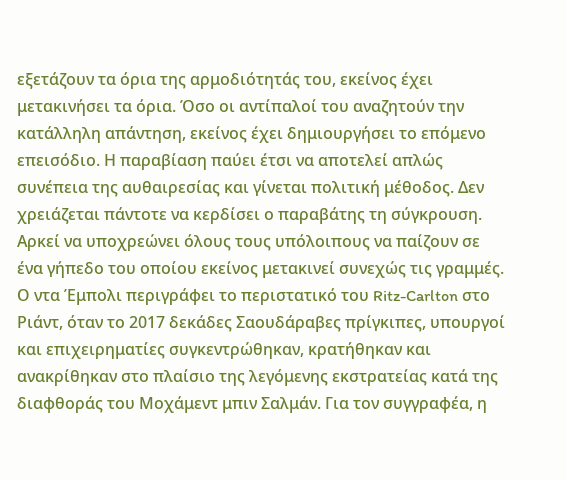εξετάζουν τα όρια της αρμοδιότητάς του, εκείνος έχει μετακινήσει τα όρια. Όσο οι αντίπαλοί του αναζητούν την κατάλληλη απάντηση, εκείνος έχει δημιουργήσει το επόμενο επεισόδιο. Η παραβίαση παύει έτσι να αποτελεί απλώς συνέπεια της αυθαιρεσίας και γίνεται πολιτική μέθοδος. Δεν χρειάζεται πάντοτε να κερδίσει ο παραβάτης τη σύγκρουση. Αρκεί να υποχρεώνει όλους τους υπόλοιπους να παίζουν σε ένα γήπεδο του οποίου εκείνος μετακινεί συνεχώς τις γραμμές.
Ο ντα Έμπολι περιγράφει το περιστατικό του Ritz-Carlton στο Ριάντ, όταν το 2017 δεκάδες Σαουδάραβες πρίγκιπες, υπουργοί και επιχειρηματίες συγκεντρώθηκαν, κρατήθηκαν και ανακρίθηκαν στο πλαίσιο της λεγόμενης εκστρατείας κατά της διαφθοράς του Μοχάμεντ μπιν Σαλμάν. Για τον συγγραφέα, η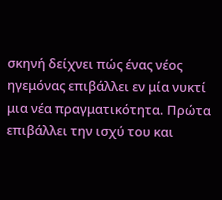σκηνή δείχνει πώς ένας νέος ηγεμόνας επιβάλλει εν μία νυκτί μια νέα πραγματικότητα. Πρώτα επιβάλλει την ισχύ του και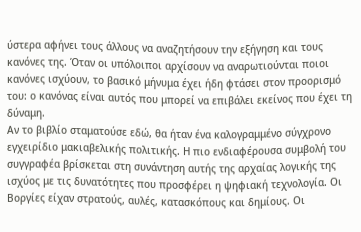ύστερα αφήνει τους άλλους να αναζητήσουν την εξήγηση και τους κανόνες της. Όταν οι υπόλοιποι αρχίσουν να αναρωτιούνται ποιοι κανόνες ισχύουν, το βασικό μήνυμα έχει ήδη φτάσει στον προορισμό του: ο κανόνας είναι αυτός που μπορεί να επιβάλει εκείνος που έχει τη δύναμη.
Αν το βιβλίο σταματούσε εδώ, θα ήταν ένα καλογραμμένο σύγχρονο εγχειρίδιο μακιαβελικής πολιτικής. Η πιο ενδιαφέρουσα συμβολή του συγγραφέα βρίσκεται στη συνάντηση αυτής της αρχαίας λογικής της ισχύος με τις δυνατότητες που προσφέρει η ψηφιακή τεχνολογία. Οι Βοργίες είχαν στρατούς, αυλές, κατασκόπους και δημίους. Οι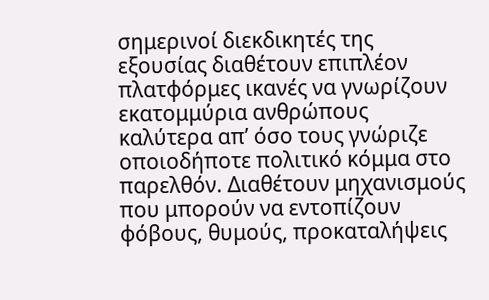σημερινοί διεκδικητές της εξουσίας διαθέτουν επιπλέον πλατφόρμες ικανές να γνωρίζουν εκατομμύρια ανθρώπους καλύτερα απ’ όσο τους γνώριζε οποιοδήποτε πολιτικό κόμμα στο παρελθόν. Διαθέτουν μηχανισμούς που μπορούν να εντοπίζουν φόβους, θυμούς, προκαταλήψεις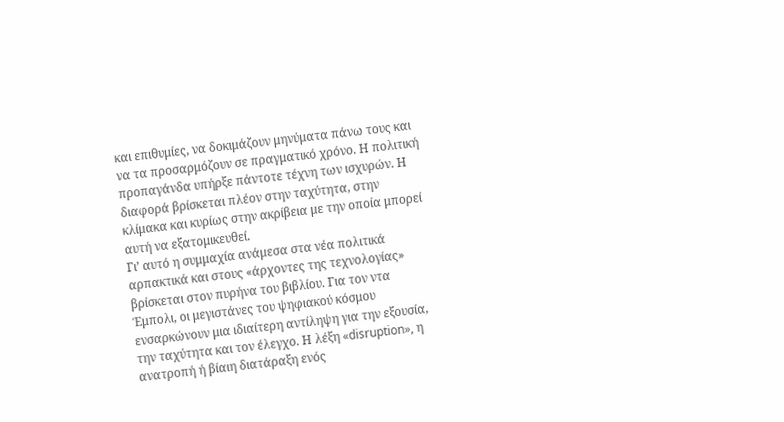και επιθυμίες, να δοκιμάζουν μηνύματα πάνω τους και να τα προσαρμόζουν σε πραγματικό χρόνο. Η πολιτική προπαγάνδα υπήρξε πάντοτε τέχνη των ισχυρών. Η διαφορά βρίσκεται πλέον στην ταχύτητα, στην κλίμακα και κυρίως στην ακρίβεια με την οποία μπορεί αυτή να εξατομικευθεί.
Γι’ αυτό η συμμαχία ανάμεσα στα νέα πολιτικά αρπακτικά και στους «άρχοντες της τεχνολογίας» βρίσκεται στον πυρήνα του βιβλίου. Για τον ντα Έμπολι, οι μεγιστάνες του ψηφιακού κόσμου ενσαρκώνουν μια ιδιαίτερη αντίληψη για την εξουσία, την ταχύτητα και τον έλεγχο. Η λέξη «disruption», η ανατροπή ή βίαιη διατάραξη ενός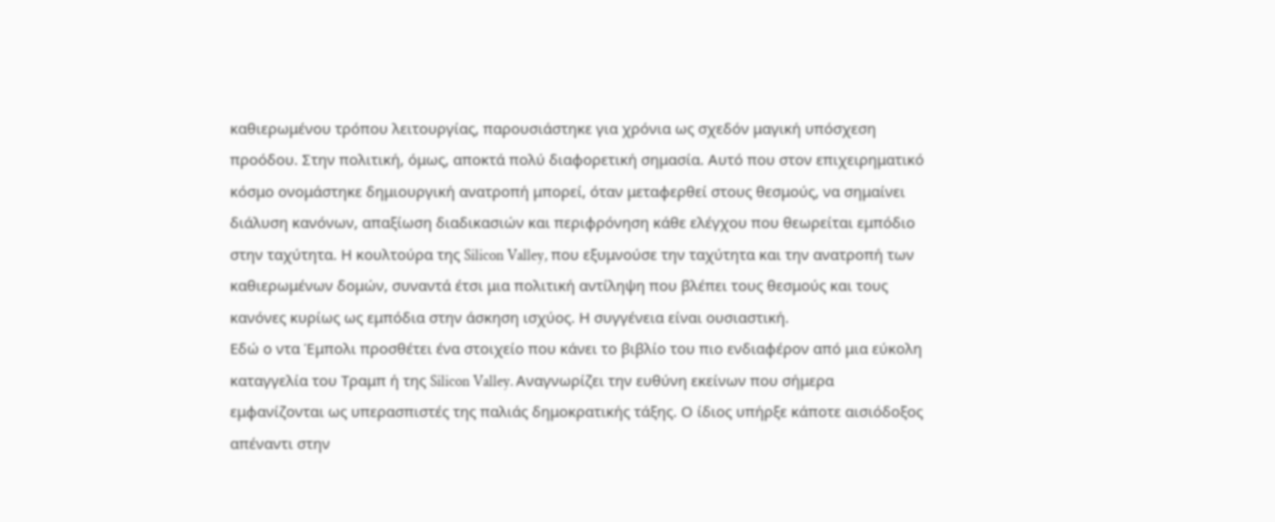καθιερωμένου τρόπου λειτουργίας, παρουσιάστηκε για χρόνια ως σχεδόν μαγική υπόσχεση προόδου. Στην πολιτική, όμως, αποκτά πολύ διαφορετική σημασία. Αυτό που στον επιχειρηματικό κόσμο ονομάστηκε δημιουργική ανατροπή μπορεί, όταν μεταφερθεί στους θεσμούς, να σημαίνει διάλυση κανόνων, απαξίωση διαδικασιών και περιφρόνηση κάθε ελέγχου που θεωρείται εμπόδιο στην ταχύτητα. Η κουλτούρα της Silicon Valley, που εξυμνούσε την ταχύτητα και την ανατροπή των καθιερωμένων δομών, συναντά έτσι μια πολιτική αντίληψη που βλέπει τους θεσμούς και τους κανόνες κυρίως ως εμπόδια στην άσκηση ισχύος. Η συγγένεια είναι ουσιαστική.
Εδώ ο ντα Έμπολι προσθέτει ένα στοιχείο που κάνει το βιβλίο του πιο ενδιαφέρον από μια εύκολη καταγγελία του Τραμπ ή της Silicon Valley. Αναγνωρίζει την ευθύνη εκείνων που σήμερα εμφανίζονται ως υπερασπιστές της παλιάς δημοκρατικής τάξης. Ο ίδιος υπήρξε κάποτε αισιόδοξος απέναντι στην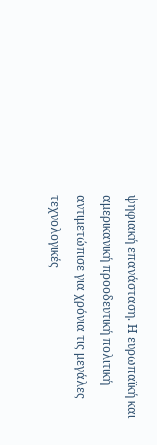ψηφιακή επανάσταση. Η ευρωπαϊκή και αμερικανική προοδευτική πολιτική αντιμετώπισε για χρόνια τις μεγάλες τεχνολογικές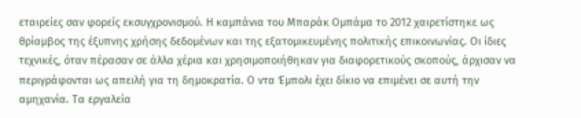εταιρείες σαν φορείς εκσυγχρονισμού. Η καμπάνια του Μπαράκ Ομπάμα το 2012 χαιρετίστηκε ως θρίαμβος της έξυπνης χρήσης δεδομένων και της εξατομικευμένης πολιτικής επικοινωνίας. Οι ίδιες τεχνικές, όταν πέρασαν σε άλλα χέρια και χρησιμοποιήθηκαν για διαφορετικούς σκοπούς, άρχισαν να περιγράφονται ως απειλή για τη δημοκρατία. Ο ντα Έμπολι έχει δίκιο να επιμένει σε αυτή την αμηχανία. Τα εργαλεία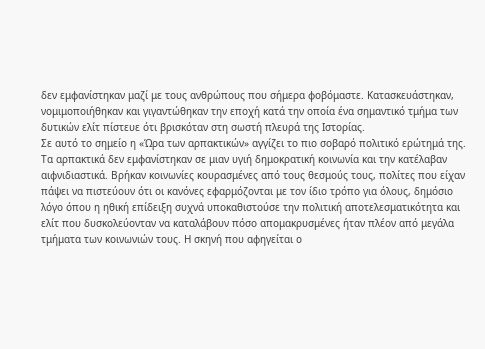δεν εμφανίστηκαν μαζί με τους ανθρώπους που σήμερα φοβόμαστε. Κατασκευάστηκαν, νομιμοποιήθηκαν και γιγαντώθηκαν την εποχή κατά την οποία ένα σημαντικό τμήμα των δυτικών ελίτ πίστευε ότι βρισκόταν στη σωστή πλευρά της Ιστορίας.
Σε αυτό το σημείο η «Ώρα των αρπακτικών» αγγίζει το πιο σοβαρό πολιτικό ερώτημά της. Τα αρπακτικά δεν εμφανίστηκαν σε μιαν υγιή δημοκρατική κοινωνία και την κατέλαβαν αιφνιδιαστικά. Βρήκαν κοινωνίες κουρασμένες από τους θεσμούς τους, πολίτες που είχαν πάψει να πιστεύουν ότι οι κανόνες εφαρμόζονται με τον ίδιο τρόπο για όλους, δημόσιο λόγο όπου η ηθική επίδειξη συχνά υποκαθιστούσε την πολιτική αποτελεσματικότητα και ελίτ που δυσκολεύονταν να καταλάβουν πόσο απομακρυσμένες ήταν πλέον από μεγάλα τμήματα των κοινωνιών τους. Η σκηνή που αφηγείται ο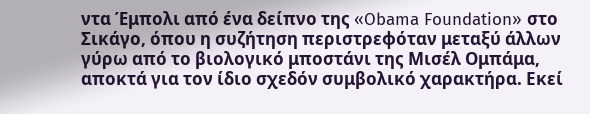ντα Έμπολι από ένα δείπνο της «Obama Foundation» στο Σικάγο, όπου η συζήτηση περιστρεφόταν μεταξύ άλλων γύρω από το βιολογικό μποστάνι της Μισέλ Ομπάμα, αποκτά για τον ίδιο σχεδόν συμβολικό χαρακτήρα. Εκεί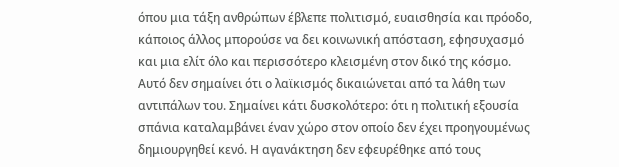όπου μια τάξη ανθρώπων έβλεπε πολιτισμό, ευαισθησία και πρόοδο, κάποιος άλλος μπορούσε να δει κοινωνική απόσταση, εφησυχασμό και μια ελίτ όλο και περισσότερο κλεισμένη στον δικό της κόσμο.
Αυτό δεν σημαίνει ότι ο λαϊκισμός δικαιώνεται από τα λάθη των αντιπάλων του. Σημαίνει κάτι δυσκολότερο: ότι η πολιτική εξουσία σπάνια καταλαμβάνει έναν χώρο στον οποίο δεν έχει προηγουμένως δημιουργηθεί κενό. Η αγανάκτηση δεν εφευρέθηκε από τους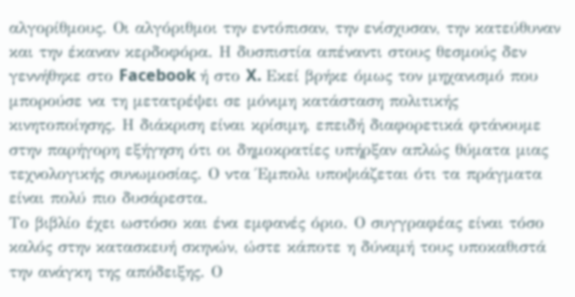αλγορίθμους. Οι αλγόριθμοι την εντόπισαν, την ενίσχυσαν, την κατεύθυναν και την έκαναν κερδοφόρα. Η δυσπιστία απέναντι στους θεσμούς δεν γεννήθηκε στο Facebook ή στο X. Εκεί βρήκε όμως τον μηχανισμό που μπορούσε να τη μετατρέψει σε μόνιμη κατάσταση πολιτικής κινητοποίησης. Η διάκριση είναι κρίσιμη, επειδή διαφορετικά φτάνουμε στην παρήγορη εξήγηση ότι οι δημοκρατίες υπήρξαν απλώς θύματα μιας τεχνολογικής συνωμοσίας. Ο ντα Έμπολι υποψιάζεται ότι τα πράγματα είναι πολύ πιο δυσάρεστα.
Το βιβλίο έχει ωστόσο και ένα εμφανές όριο. Ο συγγραφέας είναι τόσο καλός στην κατασκευή σκηνών, ώστε κάποτε η δύναμή τους υποκαθιστά την ανάγκη της απόδειξης. Ο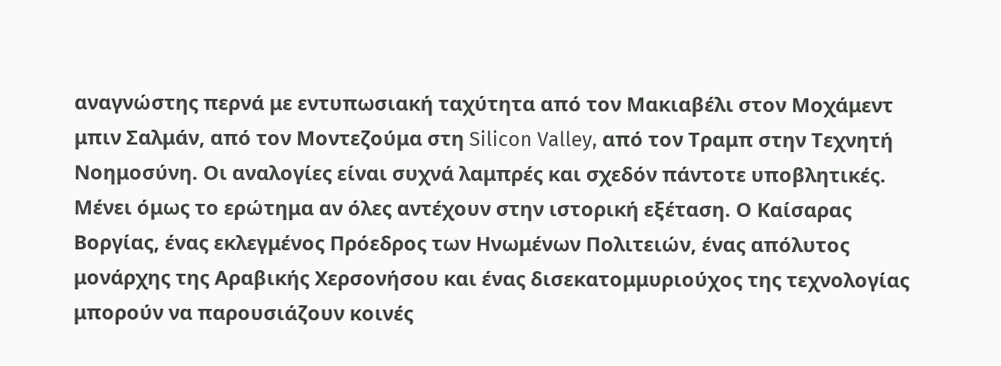αναγνώστης περνά με εντυπωσιακή ταχύτητα από τον Μακιαβέλι στον Μοχάμεντ μπιν Σαλμάν, από τον Μοντεζούμα στη Silicon Valley, από τον Τραμπ στην Τεχνητή Νοημοσύνη. Οι αναλογίες είναι συχνά λαμπρές και σχεδόν πάντοτε υποβλητικές. Μένει όμως το ερώτημα αν όλες αντέχουν στην ιστορική εξέταση. Ο Καίσαρας Βοργίας, ένας εκλεγμένος Πρόεδρος των Ηνωμένων Πολιτειών, ένας απόλυτος μονάρχης της Αραβικής Χερσονήσου και ένας δισεκατομμυριούχος της τεχνολογίας μπορούν να παρουσιάζουν κοινές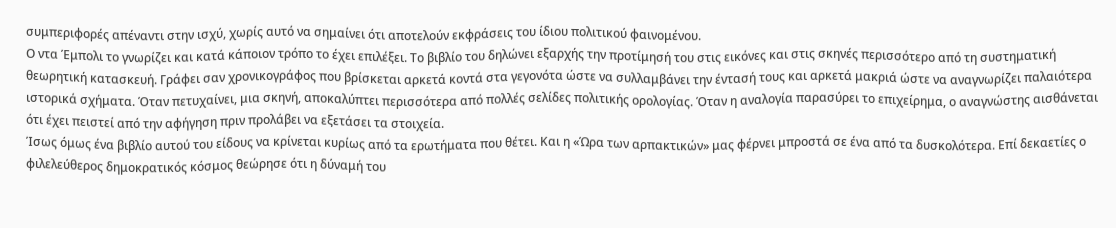συμπεριφορές απέναντι στην ισχύ, χωρίς αυτό να σημαίνει ότι αποτελούν εκφράσεις του ίδιου πολιτικού φαινομένου.
Ο ντα Έμπολι το γνωρίζει και κατά κάποιον τρόπο το έχει επιλέξει. Το βιβλίο του δηλώνει εξαρχής την προτίμησή του στις εικόνες και στις σκηνές περισσότερο από τη συστηματική θεωρητική κατασκευή. Γράφει σαν χρονικογράφος που βρίσκεται αρκετά κοντά στα γεγονότα ώστε να συλλαμβάνει την έντασή τους και αρκετά μακριά ώστε να αναγνωρίζει παλαιότερα ιστορικά σχήματα. Όταν πετυχαίνει, μια σκηνή, αποκαλύπτει περισσότερα από πολλές σελίδες πολιτικής ορολογίας. Όταν η αναλογία παρασύρει το επιχείρημα, ο αναγνώστης αισθάνεται ότι έχει πειστεί από την αφήγηση πριν προλάβει να εξετάσει τα στοιχεία.
Ίσως όμως ένα βιβλίο αυτού του είδους να κρίνεται κυρίως από τα ερωτήματα που θέτει. Και η «Ώρα των αρπακτικών» μας φέρνει μπροστά σε ένα από τα δυσκολότερα. Επί δεκαετίες ο φιλελεύθερος δημοκρατικός κόσμος θεώρησε ότι η δύναμή του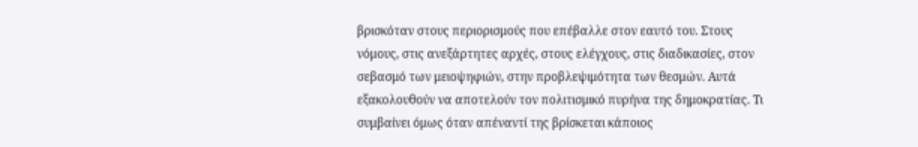βρισκόταν στους περιορισμούς που επέβαλλε στον εαυτό του. Στους νόμους, στις ανεξάρτητες αρχές, στους ελέγχους, στις διαδικασίες, στον σεβασμό των μειοψηφιών, στην προβλεψιμότητα των θεσμών. Αυτά εξακολουθούν να αποτελούν τον πολιτισμικό πυρήνα της δημοκρατίας. Τι συμβαίνει όμως όταν απέναντί της βρίσκεται κάποιος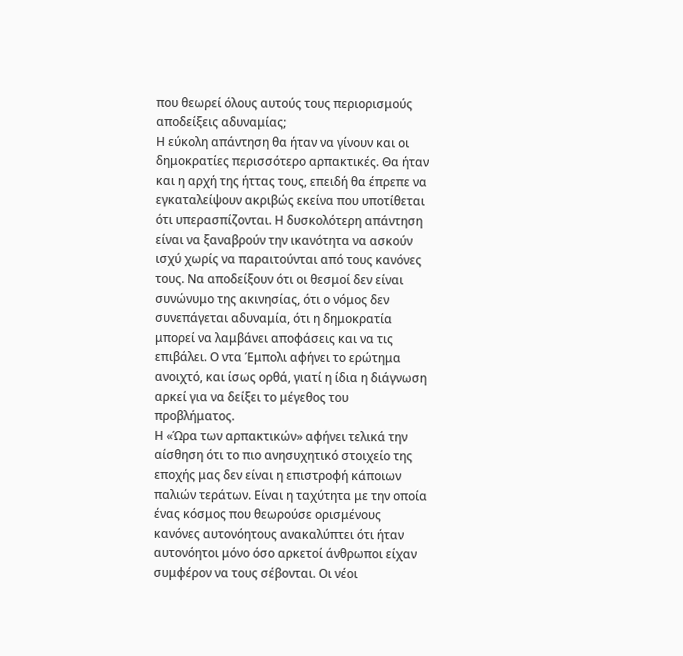που θεωρεί όλους αυτούς τους περιορισμούς αποδείξεις αδυναμίας;
Η εύκολη απάντηση θα ήταν να γίνουν και οι δημοκρατίες περισσότερο αρπακτικές. Θα ήταν και η αρχή της ήττας τους, επειδή θα έπρεπε να εγκαταλείψουν ακριβώς εκείνα που υποτίθεται ότι υπερασπίζονται. Η δυσκολότερη απάντηση είναι να ξαναβρούν την ικανότητα να ασκούν ισχύ χωρίς να παραιτούνται από τους κανόνες τους. Να αποδείξουν ότι οι θεσμοί δεν είναι συνώνυμο της ακινησίας, ότι ο νόμος δεν συνεπάγεται αδυναμία, ότι η δημοκρατία μπορεί να λαμβάνει αποφάσεις και να τις επιβάλει. Ο ντα Έμπολι αφήνει το ερώτημα ανοιχτό, και ίσως ορθά, γιατί η ίδια η διάγνωση αρκεί για να δείξει το μέγεθος του προβλήματος.
Η «Ώρα των αρπακτικών» αφήνει τελικά την αίσθηση ότι το πιο ανησυχητικό στοιχείο της εποχής μας δεν είναι η επιστροφή κάποιων παλιών τεράτων. Είναι η ταχύτητα με την οποία ένας κόσμος που θεωρούσε ορισμένους κανόνες αυτονόητους ανακαλύπτει ότι ήταν αυτονόητοι μόνο όσο αρκετοί άνθρωποι είχαν συμφέρον να τους σέβονται. Οι νέοι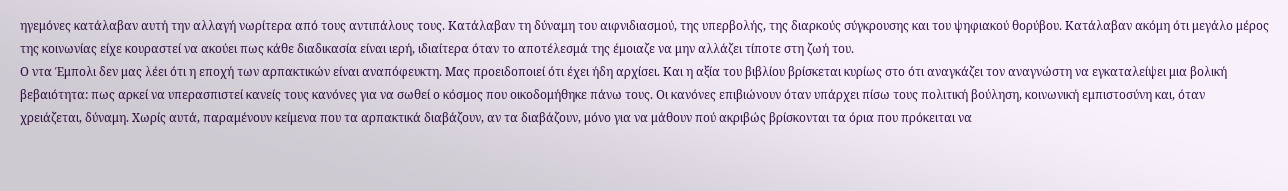ηγεμόνες κατάλαβαν αυτή την αλλαγή νωρίτερα από τους αντιπάλους τους. Κατάλαβαν τη δύναμη του αιφνιδιασμού, της υπερβολής, της διαρκούς σύγκρουσης και του ψηφιακού θορύβου. Κατάλαβαν ακόμη ότι μεγάλο μέρος της κοινωνίας είχε κουραστεί να ακούει πως κάθε διαδικασία είναι ιερή, ιδιαίτερα όταν το αποτέλεσμά της έμοιαζε να μην αλλάζει τίποτε στη ζωή του.
Ο ντα Έμπολι δεν μας λέει ότι η εποχή των αρπακτικών είναι αναπόφευκτη. Μας προειδοποιεί ότι έχει ήδη αρχίσει. Και η αξία του βιβλίου βρίσκεται κυρίως στο ότι αναγκάζει τον αναγνώστη να εγκαταλείψει μια βολική βεβαιότητα: πως αρκεί να υπερασπιστεί κανείς τους κανόνες για να σωθεί ο κόσμος που οικοδομήθηκε πάνω τους. Οι κανόνες επιβιώνουν όταν υπάρχει πίσω τους πολιτική βούληση, κοινωνική εμπιστοσύνη και, όταν χρειάζεται, δύναμη. Χωρίς αυτά, παραμένουν κείμενα που τα αρπακτικά διαβάζουν, αν τα διαβάζουν, μόνο για να μάθουν πού ακριβώς βρίσκονται τα όρια που πρόκειται να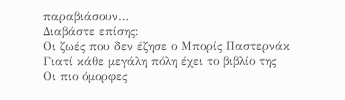παραβιάσουν…
Διαβάστε επίσης:
Οι ζωές που δεν έζησε ο Μπορίς Παστερνάκ
Γιατί κάθε μεγάλη πόλη έχει το βιβλίο της
Οι πιο όμορφες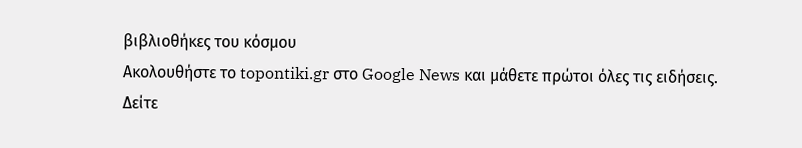βιβλιοθήκες του κόσμου
Ακολουθήστε το topontiki.gr στο Google News και μάθετε πρώτοι όλες τις ειδήσεις.
Δείτε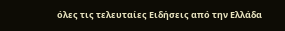όλες τις τελευταίες Ειδήσεις από την Ελλάδα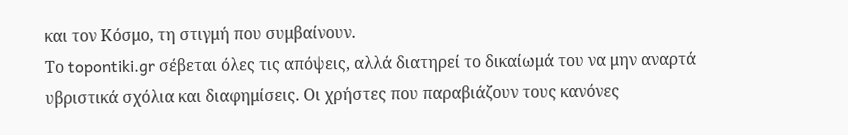και τον Κόσμο, τη στιγμή που συμβαίνουν.
Το topontiki.gr σέβεται όλες τις απόψεις, αλλά διατηρεί το δικαίωμά του να μην αναρτά υβριστικά σχόλια και διαφημίσεις. Οι χρήστες που παραβιάζουν τους κανόνες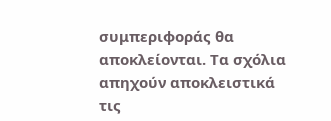συμπεριφοράς θα αποκλείονται. Τα σχόλια απηχούν αποκλειστικά τις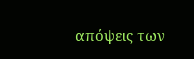απόψεις των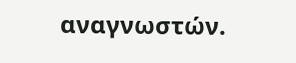αναγνωστών.